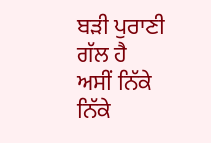ਬੜੀ ਪੁਰਾਣੀ ਗੱਲ ਹੈ ਅਸੀਂ ਨਿੱਕੇ ਨਿੱਕੇ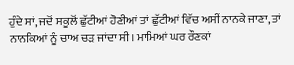ਹੁੰਦੇ ਸਾਂ, ਜਦੋਂ ਸਕੂਲੋਂ ਛੁੱਟੀਆਂ ਹੋਣੀਆਂ ਤਾਂ ਛੁੱਟੀਆਂ ਵਿੱਚ ਅਸੀਂ ਨਾਨਕੇ ਜਾਣਾ, ਤਾਂ ਨਾਨਕਿਆਂ ਨੂੰ ਚਾਅ ਚੜ ਜਾਂਦਾ ਸੀ। ਮਾਮਿਆਂ ਘਰ ਰੌਣਕਾਂ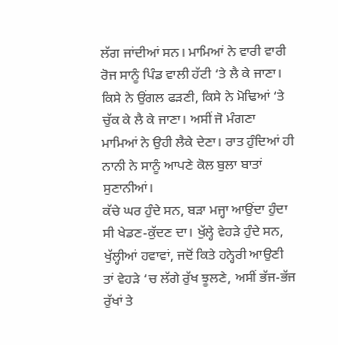ਲੱਗ ਜਾਂਦੀਆਂ ਸਨ। ਮਾਮਿਆਂ ਨੇ ਵਾਰੀ ਵਾਰੀ ਰੋਜ ਸਾਨੂੰ ਪਿੰਡ ਵਾਲੀ ਹੱਟੀ ‘ਤੇ ਲੈ ਕੇ ਜਾਣਾ। ਕਿਸੇ ਨੇ ਉਂਗਲ ਫੜਣੀ, ਕਿਸੇ ਨੇ ਮੋਢਿਆਂ ‘ਤੇ ਚੁੱਕ ਕੇ ਲੈ ਕੇ ਜਾਣਾ। ਅਸੀਂ ਜੋ ਮੰਗਣਾ ਮਾਮਿਆਂ ਨੇ ਉਹੀ ਲੈਕੇ ਦੇਣਾ। ਰਾਤ ਹੁੰਦਿਆਂ ਹੀ ਨਾਨੀ ਨੇ ਸਾਨੂੰ ਆਪਣੇ ਕੋਲ ਬੁਲਾ ਬਾਤਾਂ ਸੁਣਾਨੀਆਂ।
ਕੱਚੇ ਘਰ ਹੁੰਦੇ ਸਨ, ਬੜਾ ਮਜ੍ਹਾ ਆਉਂਦਾ ਹੁੰਦਾ ਸੀ ਖੇਡਣ-ਕੁੱਦਣ ਦਾ। ਖੁੱਲ੍ਹੇ ਵੇਹੜੇ ਹੁੰਦੇ ਸਨ, ਖੁੱਲ੍ਹੀਆਂ ਹਵਾਵਾਂ, ਜਦੋਂ ਕਿਤੇ ਹਨ੍ਹੇਰੀ ਆਉਣੀ ਤਾਂ ਵੇਹੜੇ ‘ਚ ਲੱਗੇ ਰੁੱਖ ਝੂਲਣੇ, ਅਸੀਂ ਭੱਜ-ਭੱਜ ਰੁੱਖਾਂ ਤੇ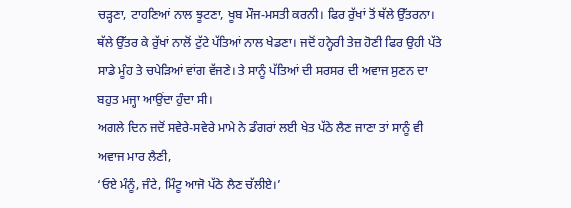ਚੜ੍ਹਣਾ, ਟਾਹਣਿਆਂ ਨਾਲ ਝੂਟਣਾ, ਖੂਬ ਮੌਜ-ਮਸਤੀ ਕਰਨੀ। ਫਿਰ ਰੁੱਖਾਂ ਤੋਂ ਥੱਲੇ ਉੱਤਰਨਾ। ਥੱਲੇ ਉੱਤਰ ਕੇ ਰੁੱਖਾਂ ਨਾਲੋਂ ਟੁੱਟੇ ਪੱਤਿਆਂ ਨਾਲ ਖੇਡਣਾ। ਜਦੋਂ ਹਨ੍ਹੇਰੀ ਤੇਜ਼ ਹੋਣੀ ਫਿਰ ਉਹੀ ਪੱਤੇ ਸਾਡੇ ਮੂੰਹ ਤੇ ਚਪੇੜਿਆਂ ਵਾਂਗ ਵੱਜਣੇ। ਤੇ ਸਾਨੂੰ ਪੱਤਿਆਂ ਦੀ ਸਰਸਰ ਦੀ ਅਵਾਜ ਸੁਣਨ ਦਾ ਬਹੁਤ ਮਜ੍ਹਾ ਆਉਂਦਾ ਹੁੰਦਾ ਸੀ।
ਅਗਲੇ ਦਿਨ ਜਦੋਂ ਸਵੇਰੇ-ਸਵੇਰੇ ਮਾਮੇ ਨੇ ਡੰਗਰਾਂ ਲਈ ਖੇਤ ਪੱਠੇ ਲੈਣ ਜਾਣਾ ਤਾਂ ਸਾਨੂੰ ਵੀ ਅਵਾਜ ਮਾਰ ਲੈਣੀ,
‘ਓਏ ਮੰਨੂੰ, ਜੰਟੇ, ਮਿੰਟੂ ਆਜੋ ਪੱਠੇ ਲੈਣ ਚੱਲੀਏ।’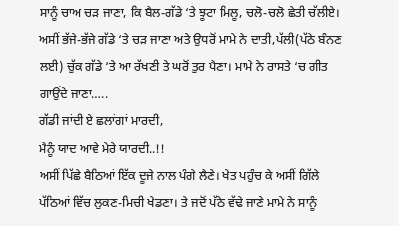ਸਾਨੂੰ ਚਾਅ ਚੜ ਜਾਣਾ, ਕਿ ਬੈਲ-ਗੱਡੇ ‘ਤੇ ਝੂਟਾ ਮਿਲੂ, ਚਲੋ-ਚਲੋ ਛੇਤੀ ਚੱਲੀਏ। ਅਸੀਂ ਭੱਜੇ-ਭੱਜੇ ਗੱਡੇ ‘ਤੇ ਚੜ ਜਾਣਾ ਅਤੇ ਉਧਰੋਂ ਮਾਮੇ ਨੇ ਦਾਤੀ,ਪੱਲੀ(ਪੱਠੇ ਬੰਨਣ ਲਈ) ਚੁੱਕ ਗੱਡੇ ‘ਤੇ ਆ ਰੱਖਣੀ ਤੇ ਘਰੋਂ ਤੁਰ ਪੈਣਾ। ਮਾਮੇ ਨੇ ਰਾਸਤੇ ‘ਚ ਗੀਤ ਗਾਉਂਦੇ ਜਾਣਾ…..
ਗੱਡੀ ਜਾਂਦੀ ਏ ਛਲਾਂਗਾਂ ਮਾਰਦੀ,
ਮੈਨੂੰ ਯਾਦ ਆਵੇ ਮੇਰੇ ਯਾਰਦੀ..!!
ਅਸੀਂ ਪਿੱਛੇ ਬੈਠਿਆਂ ਇੱਕ ਦੂਜੇ ਨਾਲ ਪੰਗੇ ਲੈਣੇ। ਖੇਤ ਪਹੁੰਚ ਕੇ ਅਸੀਂ ਗਿੱਲੇ ਪੱਠਿਆਂ ਵਿੱਚ ਲੁਕਣ-ਮਿਚੀ ਖੇਡਣਾ। ਤੇ ਜਦੋਂ ਪੱਠੇ ਵੱਢੇ ਜਾਣੇ ਮਾਮੇ ਨੇ ਸਾਨੂੰ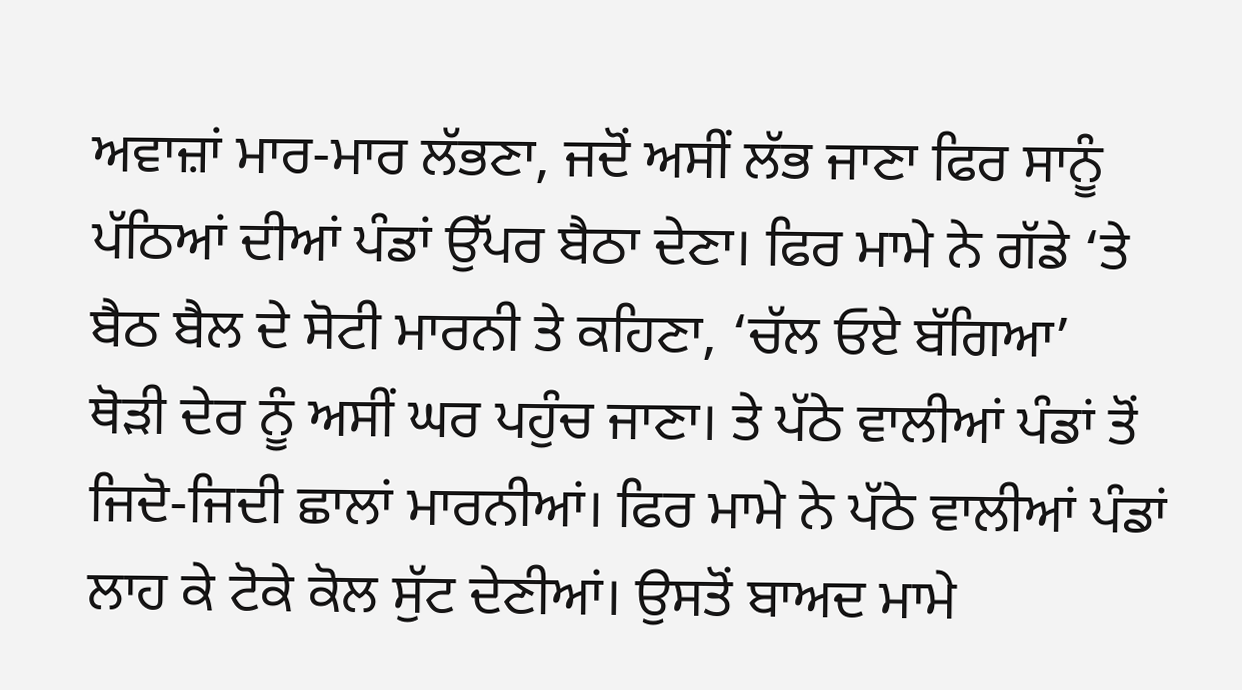ਅਵਾਜ਼ਾਂ ਮਾਰ-ਮਾਰ ਲੱਭਣਾ, ਜਦੋਂ ਅਸੀਂ ਲੱਭ ਜਾਣਾ ਫਿਰ ਸਾਨੂੰ ਪੱਠਿਆਂ ਦੀਆਂ ਪੰਡਾਂ ਉੱਪਰ ਬੈਠਾ ਦੇਣਾ। ਫਿਰ ਮਾਮੇ ਨੇ ਗੱਡੇ ‘ਤੇ ਬੈਠ ਬੈਲ ਦੇ ਸੋਟੀ ਮਾਰਨੀ ਤੇ ਕਹਿਣਾ, ‘ਚੱਲ ਓਏ ਬੱਗਿਆ’
ਥੋੜੀ ਦੇਰ ਨੂੰ ਅਸੀਂ ਘਰ ਪਹੁੰਚ ਜਾਣਾ। ਤੇ ਪੱਠੇ ਵਾਲੀਆਂ ਪੰਡਾਂ ਤੋਂ ਜਿਦੋ-ਜਿਦੀ ਛਾਲਾਂ ਮਾਰਨੀਆਂ। ਫਿਰ ਮਾਮੇ ਨੇ ਪੱਠੇ ਵਾਲੀਆਂ ਪੰਡਾਂ ਲਾਹ ਕੇ ਟੋਕੇ ਕੋਲ ਸੁੱਟ ਦੇਣੀਆਂ। ਉਸਤੋਂ ਬਾਅਦ ਮਾਮੇ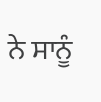ਨੇ ਸਾਨੂੰ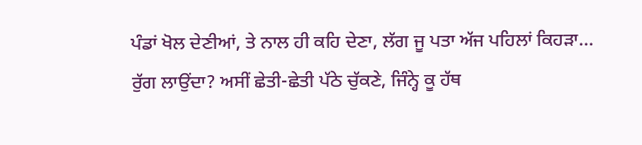ਪੰਡਾਂ ਖੋਲ ਦੇਣੀਆਂ, ਤੇ ਨਾਲ ਹੀ ਕਹਿ ਦੇਣਾ, ਲੱਗ ਜੂ ਪਤਾ ਅੱਜ ਪਹਿਲਾਂ ਕਿਹੜਾ...
ਰੁੱਗ ਲਾਉਂਦਾ? ਅਸੀਂ ਛੇਤੀ-ਛੇਤੀ ਪੱਠੇ ਚੁੱਕਣੇ, ਜਿੰਨ੍ਹੇ ਕੂ ਹੱਥ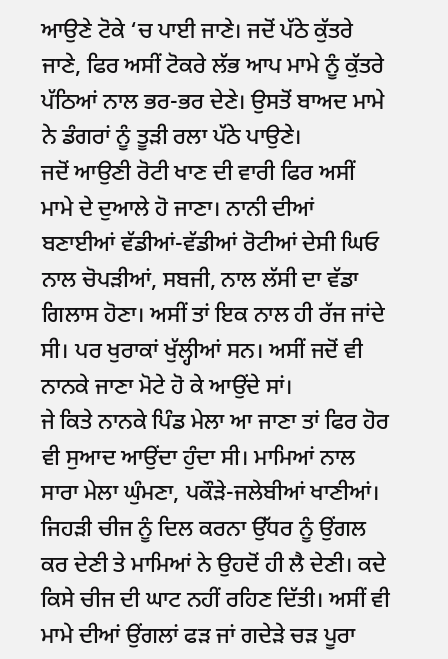ਆਉਣੇ ਟੋਕੇ ‘ਚ ਪਾਈ ਜਾਣੇ। ਜਦੋਂ ਪੱਠੇ ਕੁੱਤਰੇ ਜਾਣੇ, ਫਿਰ ਅਸੀਂ ਟੋਕਰੇ ਲੱਭ ਆਪ ਮਾਮੇ ਨੂੰ ਕੁੱਤਰੇ ਪੱਠਿਆਂ ਨਾਲ ਭਰ-ਭਰ ਦੇਣੇ। ਉਸਤੋਂ ਬਾਅਦ ਮਾਮੇ ਨੇ ਡੰਗਰਾਂ ਨੂੰ ਤੂੜੀ ਰਲਾ ਪੱਠੇ ਪਾਉਣੇ।
ਜਦੋਂ ਆਉਣੀ ਰੋਟੀ ਖਾਣ ਦੀ ਵਾਰੀ ਫਿਰ ਅਸੀਂ ਮਾਮੇ ਦੇ ਦੁਆਲੇ ਹੋ ਜਾਣਾ। ਨਾਨੀ ਦੀਆਂ ਬਣਾਈਆਂ ਵੱਡੀਆਂ-ਵੱਡੀਆਂ ਰੋਟੀਆਂ ਦੇਸੀ ਘਿਓ ਨਾਲ ਚੋਪੜੀਆਂ, ਸਬਜੀ, ਨਾਲ ਲੱਸੀ ਦਾ ਵੱਡਾ ਗਿਲਾਸ ਹੋਣਾ। ਅਸੀਂ ਤਾਂ ਇਕ ਨਾਲ ਹੀ ਰੱਜ ਜਾਂਦੇ ਸੀ। ਪਰ ਖੁਰਾਕਾਂ ਖੁੱਲ੍ਹੀਆਂ ਸਨ। ਅਸੀਂ ਜਦੋਂ ਵੀ ਨਾਨਕੇ ਜਾਣਾ ਮੋਟੇ ਹੋ ਕੇ ਆਉਂਦੇ ਸਾਂ।
ਜੇ ਕਿਤੇ ਨਾਨਕੇ ਪਿੰਡ ਮੇਲਾ ਆ ਜਾਣਾ ਤਾਂ ਫਿਰ ਹੋਰ ਵੀ ਸੁਆਦ ਆਉਂਦਾ ਹੁੰਦਾ ਸੀ। ਮਾਮਿਆਂ ਨਾਲ ਸਾਰਾ ਮੇਲਾ ਘੁੰਮਣਾ, ਪਕੌੜੇ-ਜਲੇਬੀਆਂ ਖਾਣੀਆਂ। ਜਿਹੜੀ ਚੀਜ ਨੂੰ ਦਿਲ ਕਰਨਾ ਉੱਧਰ ਨੂੰ ਉਂਗਲ ਕਰ ਦੇਣੀ ਤੇ ਮਾਮਿਆਂ ਨੇ ਉਹਦੋਂ ਹੀ ਲੈ ਦੇਣੀ। ਕਦੇ ਕਿਸੇ ਚੀਜ ਦੀ ਘਾਟ ਨਹੀਂ ਰਹਿਣ ਦਿੱਤੀ। ਅਸੀਂ ਵੀ ਮਾਮੇ ਦੀਆਂ ਉਂਗਲਾਂ ਫੜ ਜਾਂ ਗਦੇੜੇ ਚੜ ਪੂਰਾ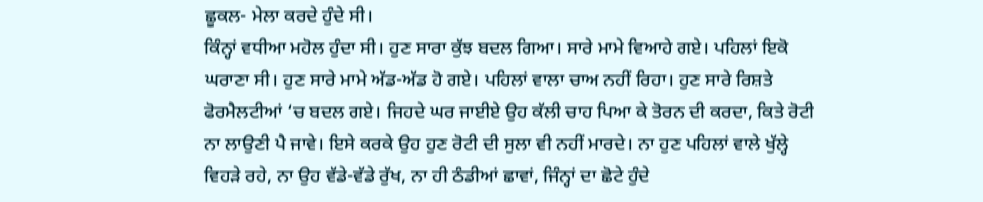ਛੂਕਲ- ਮੇਲਾ ਕਰਦੇ ਹੁੰਦੇ ਸੀ।
ਕਿੰਨ੍ਹਾਂ ਵਧੀਆ ਮਹੋਲ ਹੁੰਦਾ ਸੀ। ਹੁਣ ਸਾਰਾ ਕੁੱਝ ਬਦਲ ਗਿਆ। ਸਾਰੇ ਮਾਮੇ ਵਿਆਹੇ ਗਏ। ਪਹਿਲਾਂ ਇਕੋ ਘਰਾਣਾ ਸੀ। ਹੁਣ ਸਾਰੇ ਮਾਮੇ ਅੱਡ-ਅੱਡ ਹੋ ਗਏ। ਪਹਿਲਾਂ ਵਾਲਾ ਚਾਅ ਨਹੀਂ ਰਿਹਾ। ਹੁਣ ਸਾਰੇ ਰਿਸ਼ਤੇ ਫੋਰਮੈਲਟੀਆਂ ‘ਚ ਬਦਲ ਗਏ। ਜਿਹਦੇ ਘਰ ਜਾਈਏ ਉਹ ਕੱਲੀ ਚਾਹ ਪਿਆ ਕੇ ਤੋਰਨ ਦੀ ਕਰਦਾ, ਕਿਤੇ ਰੋਟੀ ਨਾ ਲਾਉਣੀ ਪੈ ਜਾਵੇ। ਇਸੇ ਕਰਕੇ ਉਹ ਹੁਣ ਰੋਟੀ ਦੀ ਸੁਲਾ ਵੀ ਨਹੀਂ ਮਾਰਦੇ। ਨਾ ਹੁਣ ਪਹਿਲਾਂ ਵਾਲੇ ਖੁੱਲ੍ਹੇ ਵਿਹੜੇ ਰਹੇ, ਨਾ ਉਹ ਵੱਡੇ-ਵੱਡੇ ਰੁੱਖ, ਨਾ ਹੀ ਠੰਡੀਆਂ ਛਾਵਾਂ, ਜਿੰਨ੍ਹਾਂ ਦਾ ਛੋਟੇ ਹੁੰਦੇ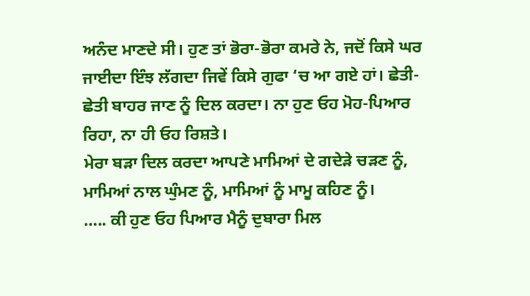ਅਨੰਦ ਮਾਣਦੇ ਸੀ। ਹੁਣ ਤਾਂ ਭੋਰਾ-ਭੋਰਾ ਕਮਰੇ ਨੇ, ਜਦੋਂ ਕਿਸੇ ਘਰ ਜਾਈਦਾ ਇੰਝ ਲੱਗਦਾ ਜਿਵੇਂ ਕਿਸੇ ਗੁਫਾ ‘ਚ ਆ ਗਏ ਹਾਂ। ਛੇਤੀ-ਛੇਤੀ ਬਾਹਰ ਜਾਣ ਨੂੰ ਦਿਲ ਕਰਦਾ। ਨਾ ਹੁਣ ਓਹ ਮੋਹ-ਪਿਆਰ ਰਿਹਾ, ਨਾ ਹੀ ਓਹ ਰਿਸ਼ਤੇ।
ਮੇਰਾ ਬੜਾ ਦਿਲ ਕਰਦਾ ਆਪਣੇ ਮਾਮਿਆਂ ਦੇ ਗਦੇੜੇ ਚੜਣ ਨੂੰ, ਮਾਮਿਆਂ ਨਾਲ ਘੁੰਮਣ ਨੂੰ, ਮਾਮਿਆਂ ਨੂੰ ਮਾਮੂ ਕਹਿਣ ਨੂੰ।
….. ਕੀ ਹੁਣ ਓਹ ਪਿਆਰ ਮੈਨੂੰ ਦੁਬਾਰਾ ਮਿਲ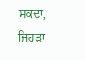ਸਕਦਾ, ਜਿਹੜਾ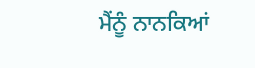ਮੈਂਨੂੰ ਨਾਨਕਿਆਂ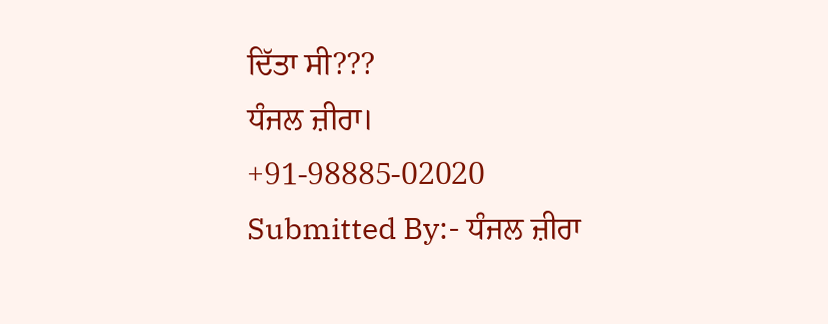ਦਿੱਤਾ ਸੀ???
ਧੰਜਲ ਜ਼ੀਰਾ।
+91-98885-02020
Submitted By:- ਧੰਜਲ ਜ਼ੀਰਾ